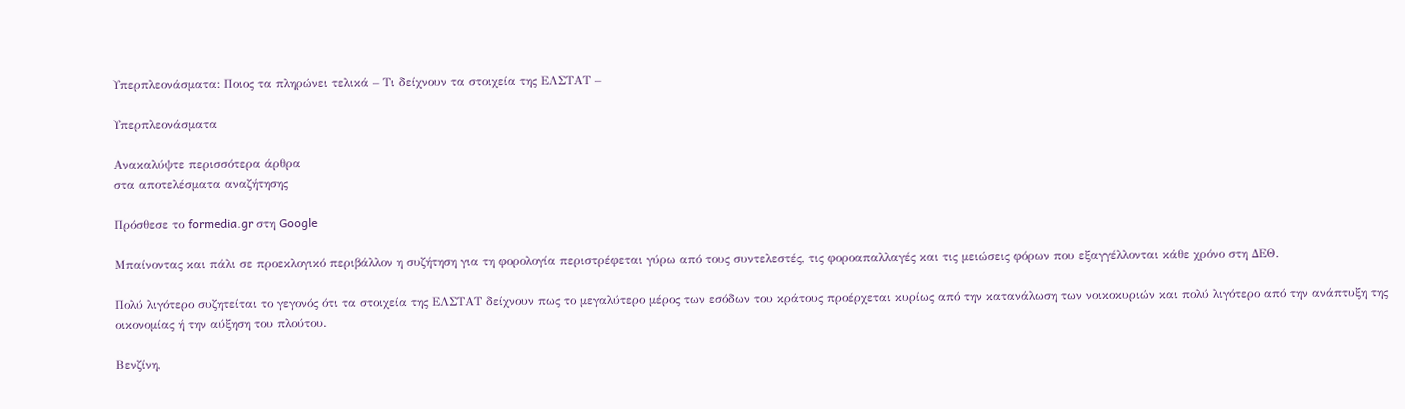Υπερπλεονάσματα: Ποιος τα πληρώνει τελικά – Τι δείχνουν τα στοιχεία της ΕΛΣΤΑΤ –

Υπερπλεονάσματα

Ανακαλύψτε περισσότερα άρθρα
στα αποτελέσματα αναζήτησης

Πρόσθεσε το formedia.gr στη Google

Μπαίνοντας και πάλι σε προεκλογικό περιβάλλον η συζήτηση για τη φορολογία περιστρέφεται γύρω από τους συντελεστές, τις φοροαπαλλαγές και τις μειώσεις φόρων που εξαγγέλλονται κάθε χρόνο στη ΔΕΘ.

Πολύ λιγότερο συζητείται το γεγονός ότι τα στοιχεία της ΕΛΣΤΑΤ δείχνουν πως το μεγαλύτερο μέρος των εσόδων του κράτους προέρχεται κυρίως από την κατανάλωση των νοικοκυριών και πολύ λιγότερο από την ανάπτυξη της οικονομίας ή την αύξηση του πλούτου.

Βενζίνη,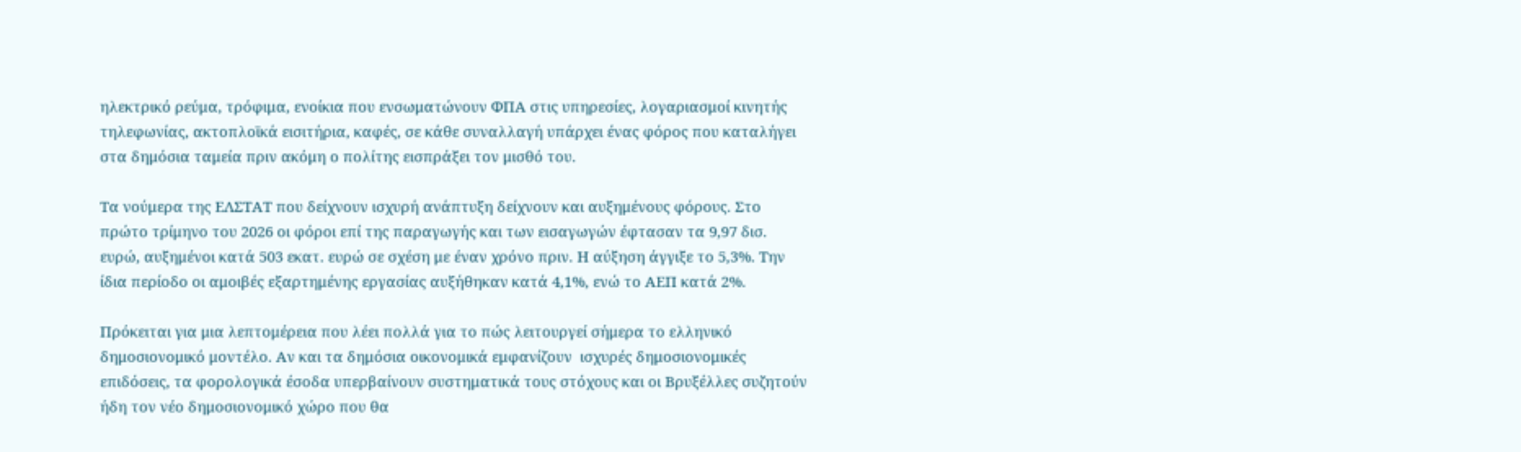ηλεκτρικό ρεύμα, τρόφιμα, ενοίκια που ενσωματώνουν ΦΠΑ στις υπηρεσίες, λογαριασμοί κινητής τηλεφωνίας, ακτοπλοϊκά εισιτήρια, καφές, σε κάθε συναλλαγή υπάρχει ένας φόρος που καταλήγει στα δημόσια ταμεία πριν ακόμη ο πολίτης εισπράξει τον μισθό του.

Τα νούμερα της ΕΛΣΤΑΤ που δείχνουν ισχυρή ανάπτυξη δείχνουν και αυξημένους φόρους. Στο πρώτο τρίμηνο του 2026 οι φόροι επί της παραγωγής και των εισαγωγών έφτασαν τα 9,97 δισ. ευρώ, αυξημένοι κατά 503 εκατ. ευρώ σε σχέση με έναν χρόνο πριν. Η αύξηση άγγιξε το 5,3%. Την ίδια περίοδο οι αμοιβές εξαρτημένης εργασίας αυξήθηκαν κατά 4,1%, ενώ το ΑΕΠ κατά 2%.

Πρόκειται για μια λεπτομέρεια που λέει πολλά για το πώς λειτουργεί σήμερα το ελληνικό δημοσιονομικό μοντέλο. Αν και τα δημόσια οικονομικά εμφανίζουν  ισχυρές δημοσιονομικές επιδόσεις, τα φορολογικά έσοδα υπερβαίνουν συστηματικά τους στόχους και οι Βρυξέλλες συζητούν ήδη τον νέο δημοσιονομικό χώρο που θα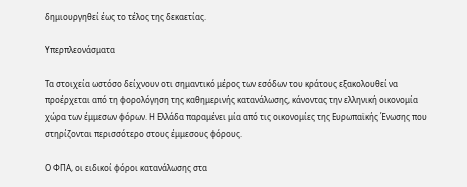δημιουργηθεί έως το τέλος της δεκαετίας.

Υπερπλεονάσματα

Τα στοιχεία ωστόσο δείχνουν οτι σημαντικό μέρος των εσόδων του κράτους εξακολουθεί να προέρχεται από τη φορολόγηση της καθημερινής κατανάλωσης, κάνοντας την ελληνική οικονομία χώρα των έμμεσων φόρων. Η Ελλάδα παραμένει μία από τις οικονομίες της Ευρωπαϊκής Ένωσης που στηρίζονται περισσότερο στους έμμεσους φόρους.

Ο ΦΠΑ, οι ειδικοί φόροι κατανάλωσης στα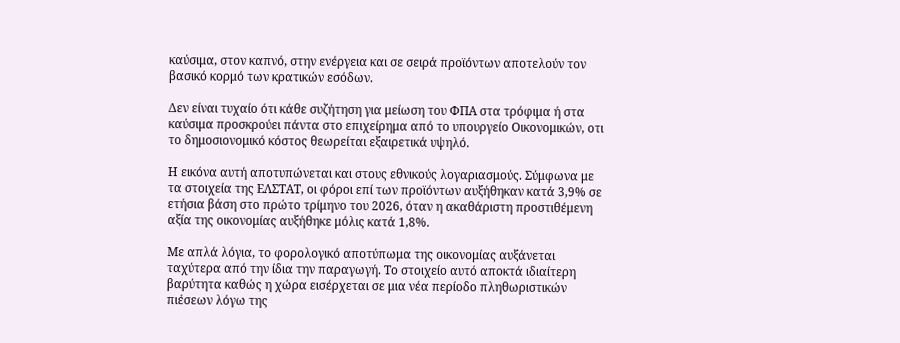καύσιμα, στον καπνό, στην ενέργεια και σε σειρά προϊόντων αποτελούν τον βασικό κορμό των κρατικών εσόδων.

Δεν είναι τυχαίο ότι κάθε συζήτηση για μείωση του ΦΠΑ στα τρόφιμα ή στα καύσιμα προσκρούει πάντα στο επιχείρημα από το υπουργείο Οικονομικών, οτι το δημοσιονομικό κόστος θεωρείται εξαιρετικά υψηλό.

Η εικόνα αυτή αποτυπώνεται και στους εθνικούς λογαριασμούς. Σύμφωνα με τα στοιχεία της ΕΛΣΤΑΤ, οι φόροι επί των προϊόντων αυξήθηκαν κατά 3,9% σε ετήσια βάση στο πρώτο τρίμηνο του 2026, όταν η ακαθάριστη προστιθέμενη αξία της οικονομίας αυξήθηκε μόλις κατά 1,8%.

Με απλά λόγια, το φορολογικό αποτύπωμα της οικονομίας αυξάνεται ταχύτερα από την ίδια την παραγωγή. Το στοιχείο αυτό αποκτά ιδιαίτερη βαρύτητα καθώς η χώρα εισέρχεται σε μια νέα περίοδο πληθωριστικών πιέσεων λόγω της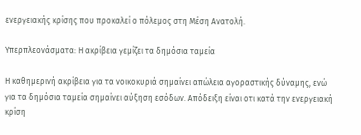ενεργειακής κρίσης που προκαλεί ο πόλεμος στη Μέση Ανατολή.

Υπερπλεονάσματα: Η ακρίβεια γεμίζει τα δημόσια ταμεία

Η καθημερινή ακρίβεια για τα νοικοκυριά σημαίνει απώλεια αγοραστικής δύναμης, ενώ για τα δημόσια ταμεία σημαίνει αύξηση εσόδων. Απόδειξη είναι οτι κατά την ενεργειακή κρίση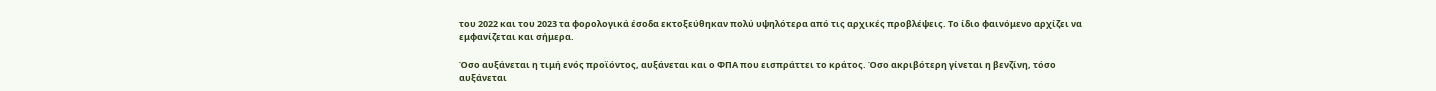του 2022 και του 2023 τα φορολογικά έσοδα εκτοξεύθηκαν πολύ υψηλότερα από τις αρχικές προβλέψεις. Το ίδιο φαινόμενο αρχίζει να εμφανίζεται και σήμερα.

Όσο αυξάνεται η τιμή ενός προϊόντος, αυξάνεται και ο ΦΠΑ που εισπράττει το κράτος. Όσο ακριβότερη γίνεται η βενζίνη, τόσο αυξάνεται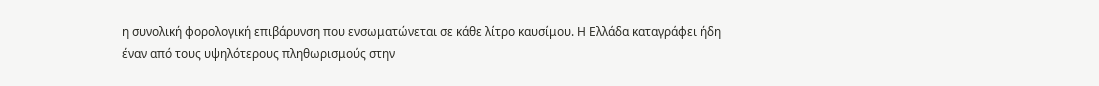η συνολική φορολογική επιβάρυνση που ενσωματώνεται σε κάθε λίτρο καυσίμου. Η Ελλάδα καταγράφει ήδη έναν από τους υψηλότερους πληθωρισμούς στην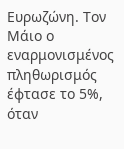Ευρωζώνη. Τον Μάιο ο εναρμονισμένος πληθωρισμός έφτασε το 5%, όταν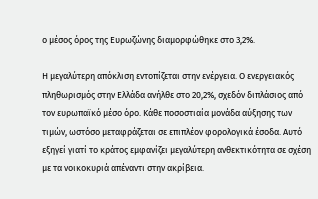ο μέσος όρος της Ευρωζώνης διαμορφώθηκε στο 3,2%.

Η μεγαλύτερη απόκλιση εντοπίζεται στην ενέργεια. Ο ενεργειακός πληθωρισμός στην Ελλάδα ανήλθε στο 20,2%, σχεδόν διπλάσιος από τον ευρωπαϊκό μέσο όρο. Κάθε ποσοστιαία μονάδα αύξησης των τιμών, ωστόσο μεταφράζεται σε επιπλέον φορολογικά έσοδα. Αυτό εξηγεί γιατί το κράτος εμφανίζει μεγαλύτερη ανθεκτικότητα σε σχέση με τα νοικοκυριά απέναντι στην ακρίβεια.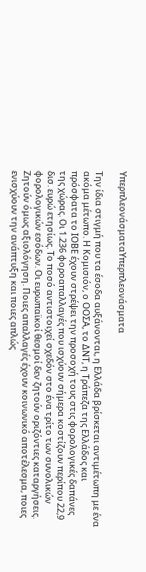ΥπερπλεονάσματαΥπερπλεονάσματα

Την ίδια στιγμή που τα έσοδα αυξάνονται, η Ελλάδα βρίσκεται αντιμέτωπη με ένα ακόμα μέτωπο. Η Κομισιόν, ο ΟΟΣΑ, το ΔΝΤ, η Τράπεζα της Ελλάδος και πρόσφατα το ΙΟΒΕ έχουν στρέψει την προσοχή τους στις φορολογικές δαπάνες της χώρας. Οι 1.236 φοροαπαλλαγές που ισχύουν σήμερα κοστίζουν περίπου 22,9 δισ. ευρώ ετησίως. Το ποσό αντιστοιχεί σχεδόν στο ένα τρίτο των συνολικών φορολογικών εσόδων. Οι ευρωπαϊκοί θεσμοί δεν ζητούν οριζόντιες καταργήσεις. Ζητούν όμως αξιολόγηση. Ποιες απαλλαγές έχουν κοινωνικό αποτέλεσμα, ποιες ενισχύουν την ανάπτυξη και ποιες απλώς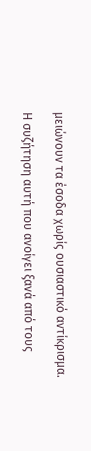μειώνουν τα έσοδα χωρίς ουσιαστικό αντίκρισμα.

Η συζήτηση αυτή που ανοίγει ξανά από τους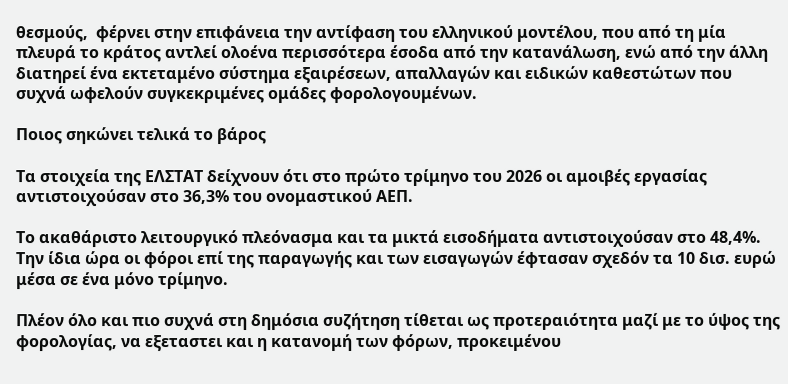θεσμούς,  φέρνει στην επιφάνεια την αντίφαση του ελληνικού μοντέλου, που από τη μία πλευρά το κράτος αντλεί ολοένα περισσότερα έσοδα από την κατανάλωση, ενώ από την άλλη διατηρεί ένα εκτεταμένο σύστημα εξαιρέσεων, απαλλαγών και ειδικών καθεστώτων που συχνά ωφελούν συγκεκριμένες ομάδες φορολογουμένων.

Ποιος σηκώνει τελικά το βάρος

Τα στοιχεία της ΕΛΣΤΑΤ δείχνουν ότι στο πρώτο τρίμηνο του 2026 οι αμοιβές εργασίας αντιστοιχούσαν στο 36,3% του ονομαστικού ΑΕΠ.

Το ακαθάριστο λειτουργικό πλεόνασμα και τα μικτά εισοδήματα αντιστοιχούσαν στο 48,4%. Την ίδια ώρα οι φόροι επί της παραγωγής και των εισαγωγών έφτασαν σχεδόν τα 10 δισ. ευρώ μέσα σε ένα μόνο τρίμηνο.

Πλέον όλο και πιο συχνά στη δημόσια συζήτηση τίθεται ως προτεραιότητα μαζί με το ύψος της φορολογίας, να εξεταστει και η κατανομή των φόρων, προκειμένου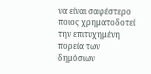να είναι σαφέστερο  ποιος χρηματοδοτεί την επιτυχημένη πορεία των δημόσιων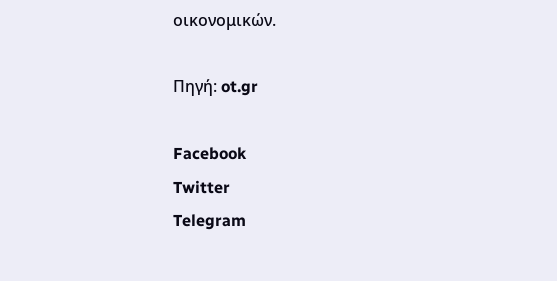οικονομικών.

Πηγή: ot.gr

Facebook
Twitter
Telegram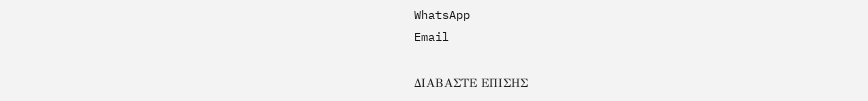WhatsApp
Email

ΔΙΑΒΑΣΤΕ ΕΠΙΣΗΣ